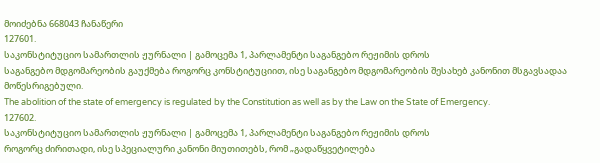მოიძებნა 668043 ჩანაწერი
127601.
საკონსტიტუციო სამართლის ჟურნალი | გამოცემა 1, პარლამენტი საგანგებო რეჟიმის დროს
საგანგებო მდგომარეობის გაუქმება როგორც კონსტიტუციით, ისე საგანგებო მდგომარეობის შესახებ კანონით მსგავსადაა მოწესრიგებული.
The abolition of the state of emergency is regulated by the Constitution as well as by the Law on the State of Emergency.
127602.
საკონსტიტუციო სამართლის ჟურნალი | გამოცემა 1, პარლამენტი საგანგებო რეჟიმის დროს
როგორც ძირითადი, ისე სპეციალური კანონი მიუთითებს, რომ „გადაწყვეტილება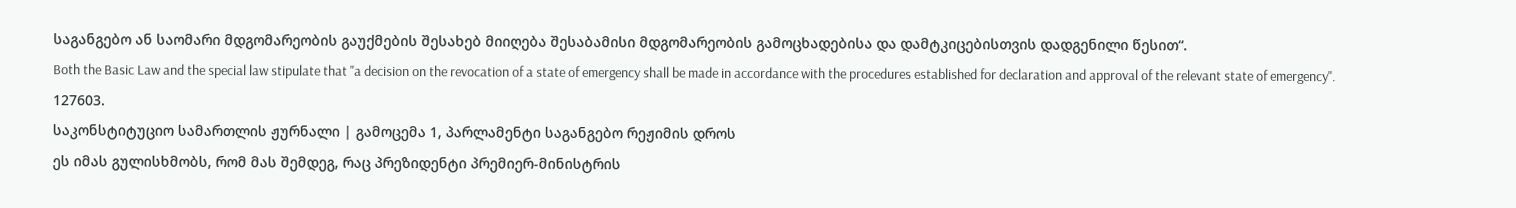საგანგებო ან საომარი მდგომარეობის გაუქმების შესახებ მიიღება შესაბამისი მდგომარეობის გამოცხადებისა და დამტკიცებისთვის დადგენილი წესით“.
Both the Basic Law and the special law stipulate that "a decision on the revocation of a state of emergency shall be made in accordance with the procedures established for declaration and approval of the relevant state of emergency".
127603.
საკონსტიტუციო სამართლის ჟურნალი | გამოცემა 1, პარლამენტი საგანგებო რეჟიმის დროს
ეს იმას გულისხმობს, რომ მას შემდეგ, რაც პრეზიდენტი პრემიერ-მინისტრის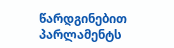წარდგინებით პარლამენტს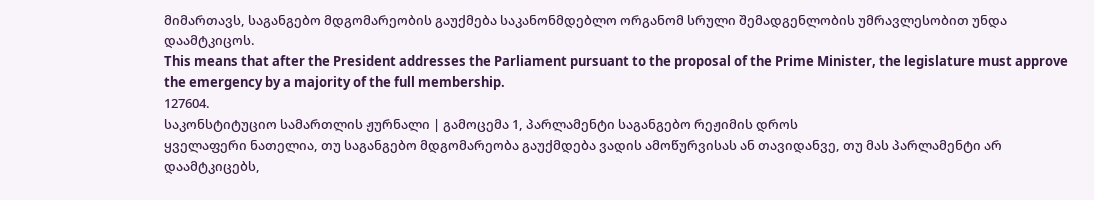მიმართავს, საგანგებო მდგომარეობის გაუქმება საკანონმდებლო ორგანომ სრული შემადგენლობის უმრავლესობით უნდა დაამტკიცოს.
This means that after the President addresses the Parliament pursuant to the proposal of the Prime Minister, the legislature must approve the emergency by a majority of the full membership.
127604.
საკონსტიტუციო სამართლის ჟურნალი | გამოცემა 1, პარლამენტი საგანგებო რეჟიმის დროს
ყველაფერი ნათელია, თუ საგანგებო მდგომარეობა გაუქმდება ვადის ამოწურვისას ან თავიდანვე, თუ მას პარლამენტი არ დაამტკიცებს,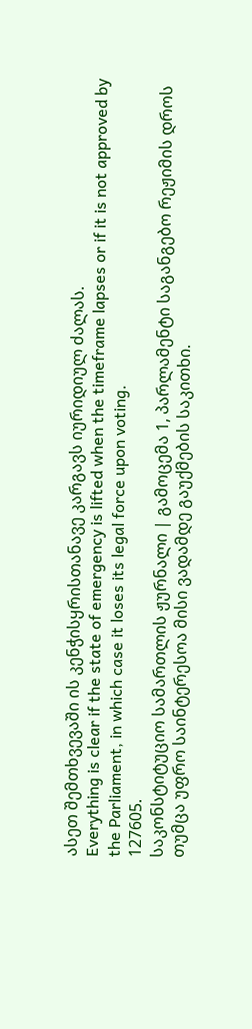ასეთ შემთხვევაში ის კენჭისყრისთანავე კარგავს იურიდიულ ძალას.
Everything is clear if the state of emergency is lifted when the timeframe lapses or if it is not approved by the Parliament, in which case it loses its legal force upon voting.
127605.
საკონსტიტუციო სამართლის ჟურნალი | გამოცემა 1, პარლამენტი საგანგებო რეჟიმის დროს
თუმცა უფრო საინტერესოა მისი ვადამდე გაუქმების საკითხი.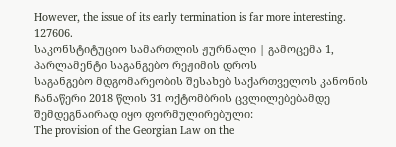However, the issue of its early termination is far more interesting.
127606.
საკონსტიტუციო სამართლის ჟურნალი | გამოცემა 1, პარლამენტი საგანგებო რეჟიმის დროს
საგანგებო მდგომარეობის შესახებ საქართველოს კანონის ჩანაწერი 2018 წლის 31 ოქტომბრის ცვლილებებამდე შემდეგნაირად იყო ფორმულირებული:
The provision of the Georgian Law on the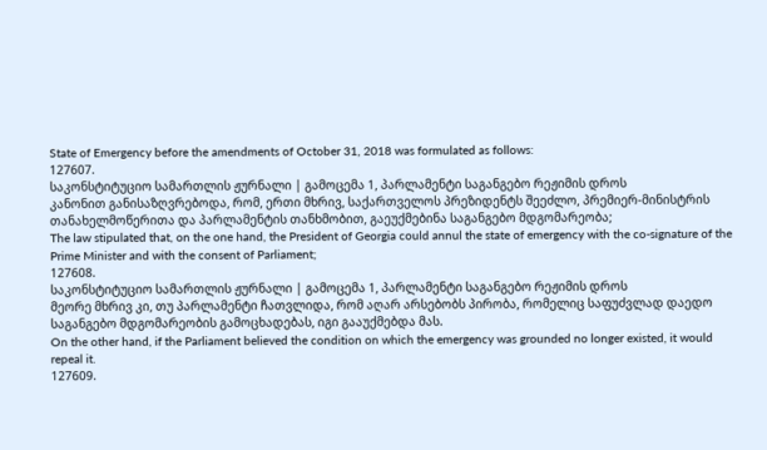State of Emergency before the amendments of October 31, 2018 was formulated as follows:
127607.
საკონსტიტუციო სამართლის ჟურნალი | გამოცემა 1, პარლამენტი საგანგებო რეჟიმის დროს
კანონით განისაზღვრებოდა, რომ, ერთი მხრივ, საქართველოს პრეზიდენტს შეეძლო, პრემიერ-მინისტრის თანახელმოწერითა და პარლამენტის თანხმობით, გაეუქმებინა საგანგებო მდგომარეობა;
The law stipulated that, on the one hand, the President of Georgia could annul the state of emergency with the co-signature of the Prime Minister and with the consent of Parliament;
127608.
საკონსტიტუციო სამართლის ჟურნალი | გამოცემა 1, პარლამენტი საგანგებო რეჟიმის დროს
მეორე მხრივ კი, თუ პარლამენტი ჩათვლიდა, რომ აღარ არსებობს პირობა, რომელიც საფუძვლად დაედო საგანგებო მდგომარეობის გამოცხადებას, იგი გააუქმებდა მას.
On the other hand, if the Parliament believed the condition on which the emergency was grounded no longer existed, it would repeal it.
127609.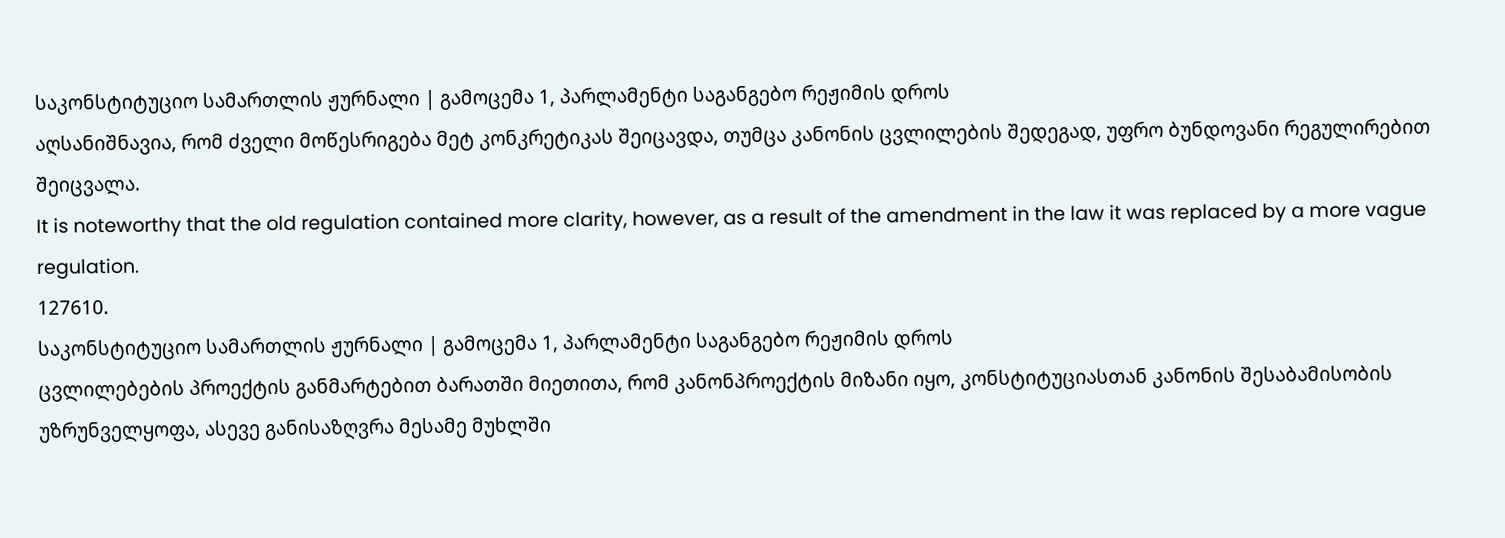საკონსტიტუციო სამართლის ჟურნალი | გამოცემა 1, პარლამენტი საგანგებო რეჟიმის დროს
აღსანიშნავია, რომ ძველი მოწესრიგება მეტ კონკრეტიკას შეიცავდა, თუმცა კანონის ცვლილების შედეგად, უფრო ბუნდოვანი რეგულირებით შეიცვალა.
It is noteworthy that the old regulation contained more clarity, however, as a result of the amendment in the law it was replaced by a more vague regulation.
127610.
საკონსტიტუციო სამართლის ჟურნალი | გამოცემა 1, პარლამენტი საგანგებო რეჟიმის დროს
ცვლილებების პროექტის განმარტებით ბარათში მიეთითა, რომ კანონპროექტის მიზანი იყო, კონსტიტუციასთან კანონის შესაბამისობის უზრუნველყოფა, ასევე განისაზღვრა მესამე მუხლში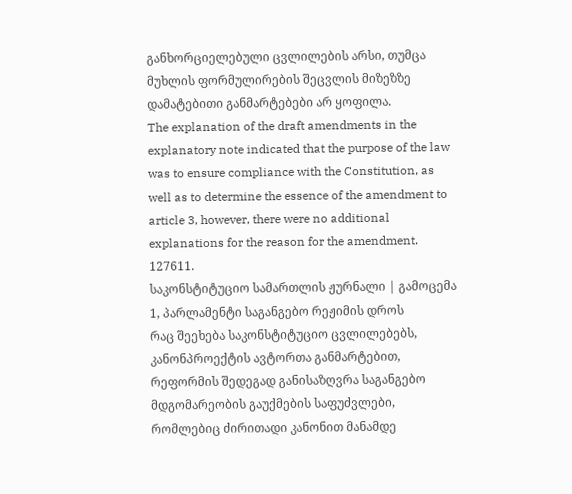განხორციელებული ცვლილების არსი, თუმცა მუხლის ფორმულირების შეცვლის მიზეზზე დამატებითი განმარტებები არ ყოფილა.
The explanation of the draft amendments in the explanatory note indicated that the purpose of the law was to ensure compliance with the Constitution, as well as to determine the essence of the amendment to article 3, however, there were no additional explanations for the reason for the amendment.
127611.
საკონსტიტუციო სამართლის ჟურნალი | გამოცემა 1, პარლამენტი საგანგებო რეჟიმის დროს
რაც შეეხება საკონსტიტუციო ცვლილებებს, კანონპროექტის ავტორთა განმარტებით, რეფორმის შედეგად განისაზღვრა საგანგებო მდგომარეობის გაუქმების საფუძვლები, რომლებიც ძირითადი კანონით მანამდე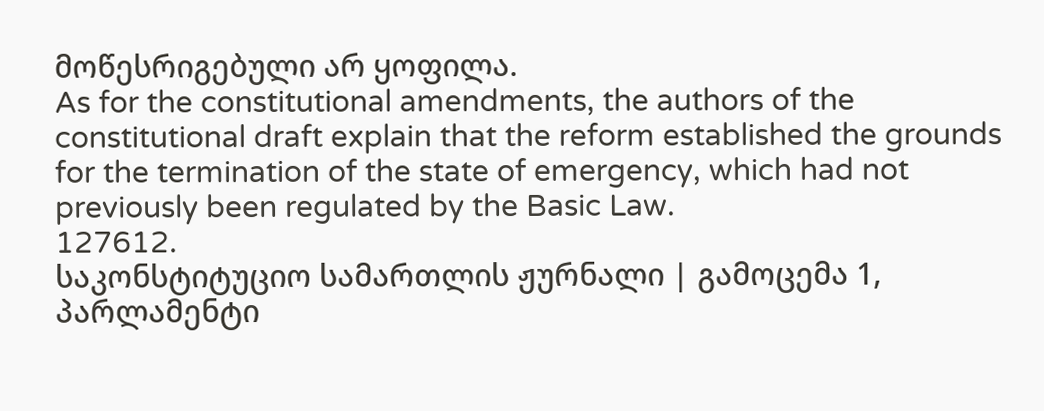მოწესრიგებული არ ყოფილა.
As for the constitutional amendments, the authors of the constitutional draft explain that the reform established the grounds for the termination of the state of emergency, which had not previously been regulated by the Basic Law.
127612.
საკონსტიტუციო სამართლის ჟურნალი | გამოცემა 1, პარლამენტი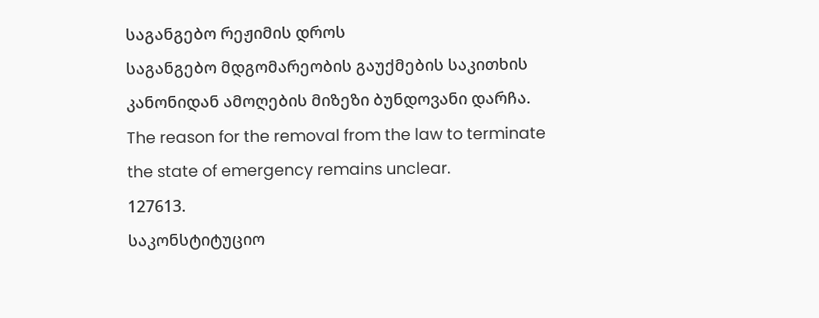საგანგებო რეჟიმის დროს
საგანგებო მდგომარეობის გაუქმების საკითხის კანონიდან ამოღების მიზეზი ბუნდოვანი დარჩა.
The reason for the removal from the law to terminate the state of emergency remains unclear.
127613.
საკონსტიტუციო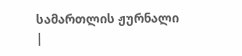სამართლის ჟურნალი |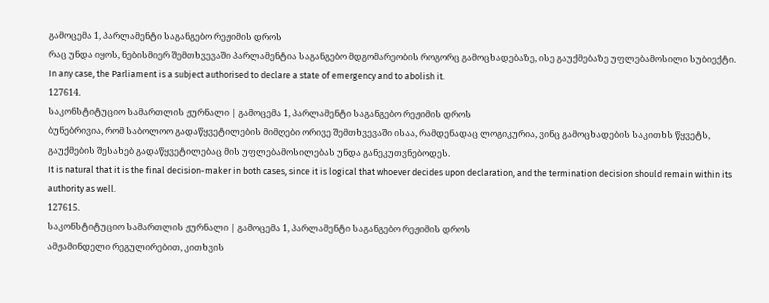გამოცემა 1, პარლამენტი საგანგებო რეჟიმის დროს
რაც უნდა იყოს, ნებისმიერ შემთხვევაში პარლამენტია საგანგებო მდგომარეობის როგორც გამოცხადებაზე, ისე გაუქმებაზე უფლებამოსილი სუბიექტი.
In any case, the Parliament is a subject authorised to declare a state of emergency and to abolish it.
127614.
საკონსტიტუციო სამართლის ჟურნალი | გამოცემა 1, პარლამენტი საგანგებო რეჟიმის დროს
ბუნებრივია, რომ საბოლოო გადაწყვეტილების მიმღები ორივე შემთხვევაში ისაა, რამდენადაც ლოგიკურია, ვინც გამოცხადების საკითხს წყვეტს, გაუქმების შესახებ გადაწყვეტილებაც მის უფლებამოსილებას უნდა განეკუთვნებოდეს.
It is natural that it is the final decision-maker in both cases, since it is logical that whoever decides upon declaration, and the termination decision should remain within its authority as well.
127615.
საკონსტიტუციო სამართლის ჟურნალი | გამოცემა 1, პარლამენტი საგანგებო რეჟიმის დროს
ამჟამინდელი რეგულირებით, კითხვის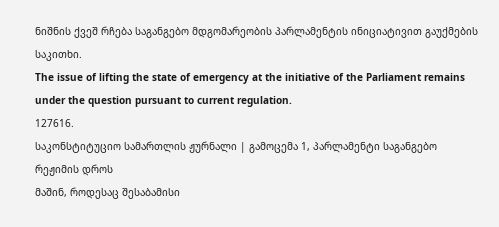ნიშნის ქვეშ რჩება საგანგებო მდგომარეობის პარლამენტის ინიციატივით გაუქმების საკითხი.
The issue of lifting the state of emergency at the initiative of the Parliament remains under the question pursuant to current regulation.
127616.
საკონსტიტუციო სამართლის ჟურნალი | გამოცემა 1, პარლამენტი საგანგებო რეჟიმის დროს
მაშინ, როდესაც შესაბამისი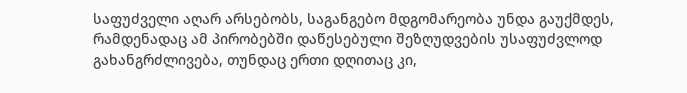საფუძველი აღარ არსებობს, საგანგებო მდგომარეობა უნდა გაუქმდეს, რამდენადაც ამ პირობებში დაწესებული შეზღუდვების უსაფუძვლოდ გახანგრძლივება, თუნდაც ერთი დღითაც კი,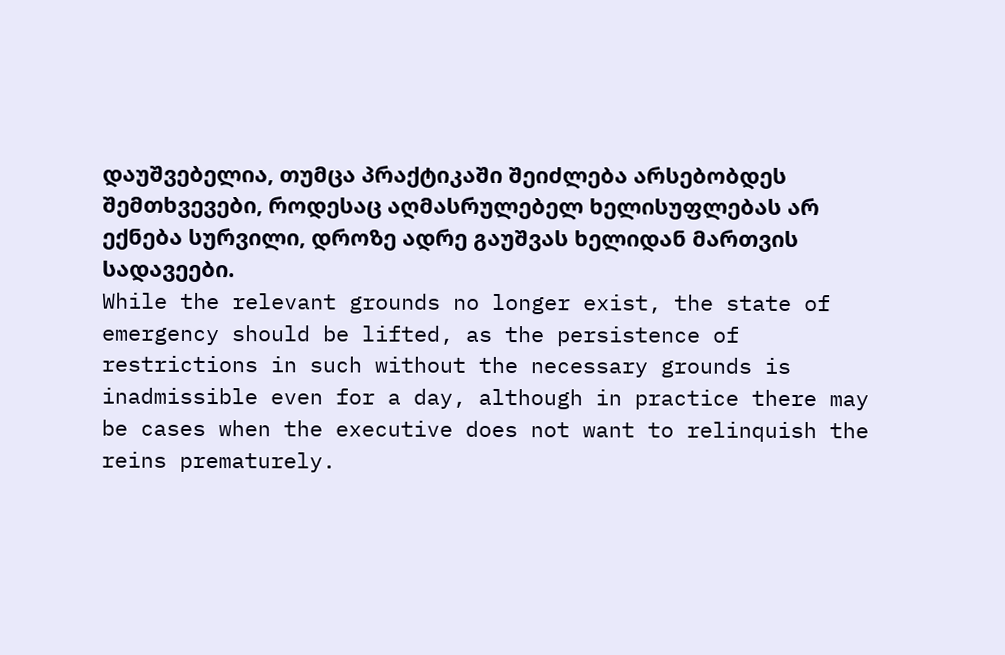დაუშვებელია, თუმცა პრაქტიკაში შეიძლება არსებობდეს შემთხვევები, როდესაც აღმასრულებელ ხელისუფლებას არ ექნება სურვილი, დროზე ადრე გაუშვას ხელიდან მართვის სადავეები.
While the relevant grounds no longer exist, the state of emergency should be lifted, as the persistence of restrictions in such without the necessary grounds is inadmissible even for a day, although in practice there may be cases when the executive does not want to relinquish the reins prematurely.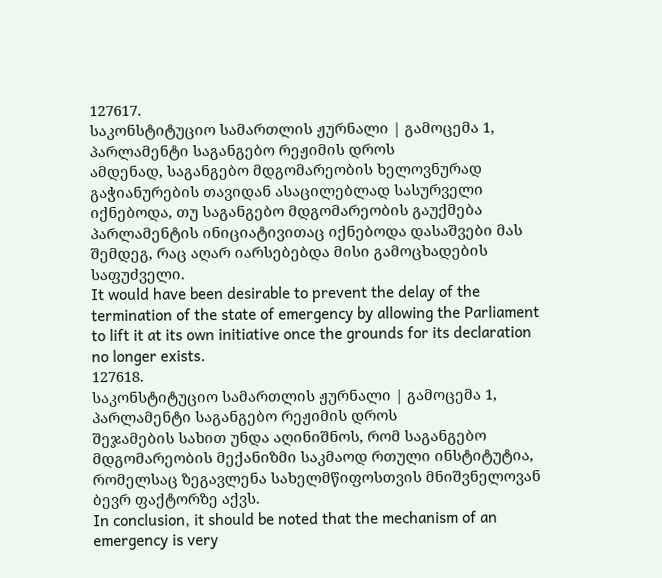127617.
საკონსტიტუციო სამართლის ჟურნალი | გამოცემა 1, პარლამენტი საგანგებო რეჟიმის დროს
ამდენად, საგანგებო მდგომარეობის ხელოვნურად გაჭიანურების თავიდან ასაცილებლად სასურველი იქნებოდა, თუ საგანგებო მდგომარეობის გაუქმება პარლამენტის ინიციატივითაც იქნებოდა დასაშვები მას შემდეგ, რაც აღარ იარსებებდა მისი გამოცხადების საფუძველი.
It would have been desirable to prevent the delay of the termination of the state of emergency by allowing the Parliament to lift it at its own initiative once the grounds for its declaration no longer exists.
127618.
საკონსტიტუციო სამართლის ჟურნალი | გამოცემა 1, პარლამენტი საგანგებო რეჟიმის დროს
შეჯამების სახით უნდა აღინიშნოს, რომ საგანგებო მდგომარეობის მექანიზმი საკმაოდ რთული ინსტიტუტია, რომელსაც ზეგავლენა სახელმწიფოსთვის მნიშვნელოვან ბევრ ფაქტორზე აქვს.
In conclusion, it should be noted that the mechanism of an emergency is very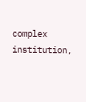complex institution,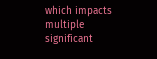which impacts multiple significant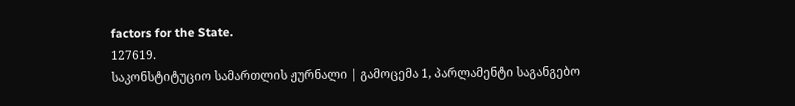factors for the State.
127619.
საკონსტიტუციო სამართლის ჟურნალი | გამოცემა 1, პარლამენტი საგანგებო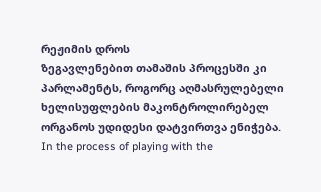რეჟიმის დროს
ზეგავლენებით თამაშის პროცესში კი პარლამენტს, როგორც აღმასრულებელი ხელისუფლების მაკონტროლირებელ ორგანოს უდიდესი დატვირთვა ენიჭება.
In the process of playing with the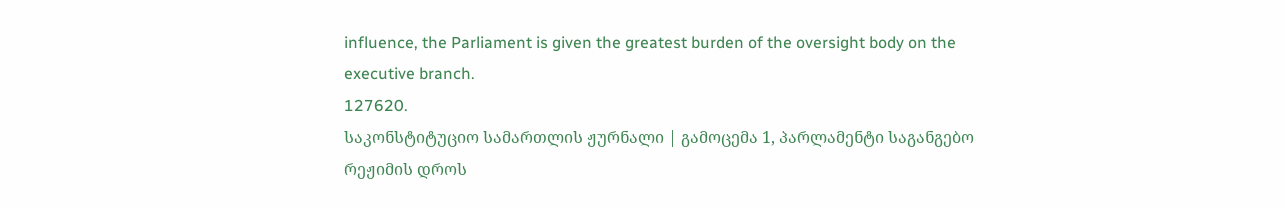influence, the Parliament is given the greatest burden of the oversight body on the executive branch.
127620.
საკონსტიტუციო სამართლის ჟურნალი | გამოცემა 1, პარლამენტი საგანგებო რეჟიმის დროს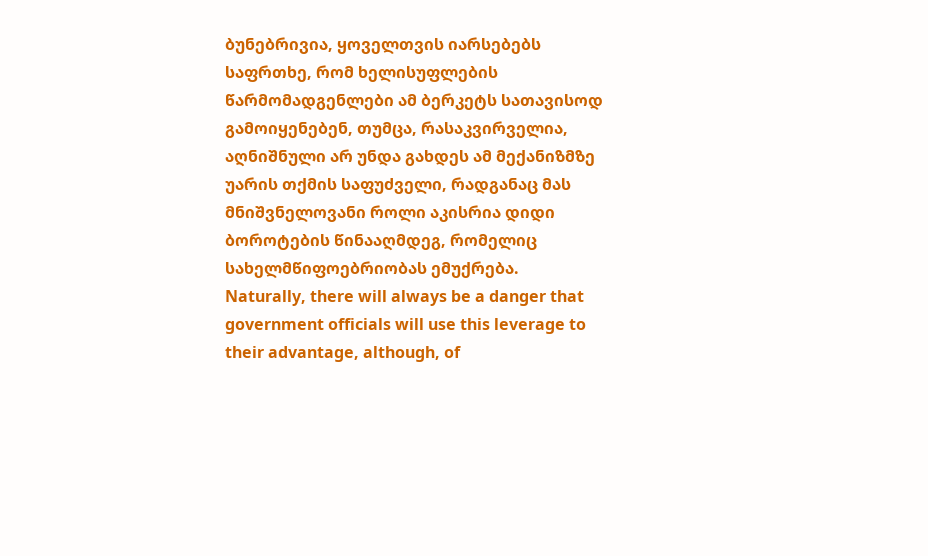ბუნებრივია, ყოველთვის იარსებებს საფრთხე, რომ ხელისუფლების წარმომადგენლები ამ ბერკეტს სათავისოდ გამოიყენებენ, თუმცა, რასაკვირველია, აღნიშნული არ უნდა გახდეს ამ მექანიზმზე უარის თქმის საფუძველი, რადგანაც მას მნიშვნელოვანი როლი აკისრია დიდი ბოროტების წინააღმდეგ, რომელიც სახელმწიფოებრიობას ემუქრება.
Naturally, there will always be a danger that government officials will use this leverage to their advantage, although, of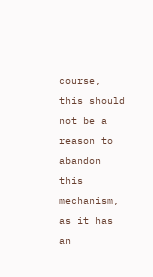course, this should not be a reason to abandon this mechanism, as it has an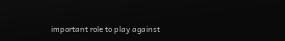important role to play against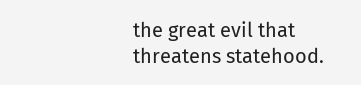the great evil that threatens statehood.